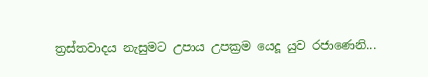ත්‍රස්තවාදය නැසුමට උපාය උපක්‍රම යෙදූ යුව රජාණෙනි...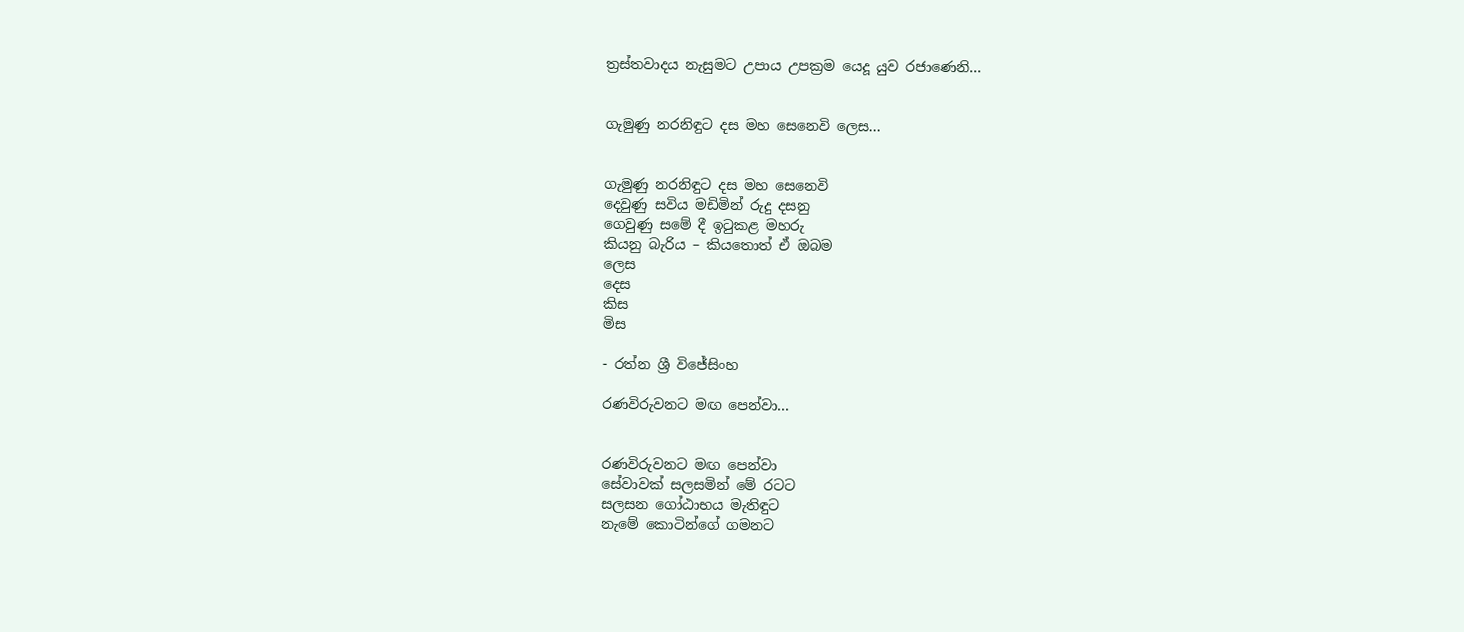ත්‍රස්තවාදය නැසුමට උපාය උපක්‍රම යෙදූ යුව රජාණෙනි...


ගැමුණු නරනිඳුට දස මහ සෙනෙවි ලෙස...


ගැමුණු නරනිඳුට දස මහ සෙනෙවි
දෙවුණු සවිය මඩිමින් රුදු දසනු
ගෙවුණු සමේ දී ඉටුකළ මහරු
කියනු බැරිය – කියතොත් ඒ ඔබම
ලෙස
දෙස
කිස
මිස

- රත්න ශ්‍රී විජේසිංහ

රණවිරුවනට මඟ පෙන්වා...


රණවිරුවනට මඟ පෙන්වා
සේවාවක් සලසමින් මේ රටට
සලසන ගෝඨාභය මැතිඳුට
නැමේ කොටින්ගේ ගමනට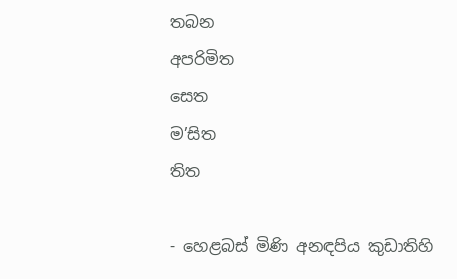තබන
අපරිමිත
සෙත
ම’සිත
තිත

- හෙළබස් මිණි අනඳපිය කුඩාතිහි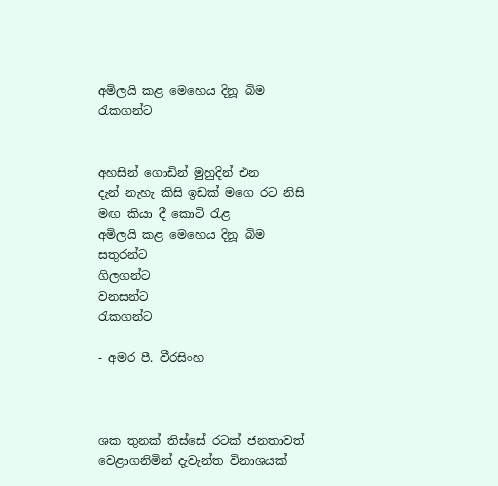අමිලයි කළ මෙහෙය දිනූ බිම රැකගන්ට


අහසින් ගොඩින් මුහුදින් එන
දැන් නැහැ කිසි ඉඩක් මගෙ රට නිසි මඟ කියා දී කොටි රැළ
අමිලයි කළ මෙහෙය දිනූ බිම
සතුරන්ට
ගිලගන්ට
වනසන්ට
රැකගන්ට

- අමර පී. වීරසිංහ



ශක තුනක් තිස්සේ රටක් ජනතාවත් වෙළාගනිමින් දැවැන්ත විනාශයක්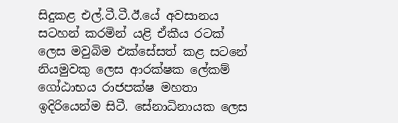සිදුකළ එල්.ටී.ටී.ඊ.යේ අවසානය සටහන් කරමින් යළි ඒකීය රටක් ලෙස මවුබිම එක්සේසත් කළ සටනේ නියමුවකු ලෙස ආරක්ෂක ලේකම් ගෝඨාභය රාජපක්ෂ මහතා ඉදිරියෙන්ම සිටී. සේනාධිනායක ලෙස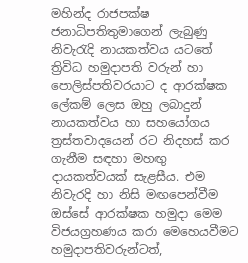මහින්ද රාජපක්ෂ ජනාධිපතිතුමාගෙන් ලැබුණු නිවැරැදි නායකත්වය යටතේ ත්‍රිවිධ හමුදාපති වරුන් හා පොලිස්පතිවරයාට ද ආරක්ෂක ලේකම් ලෙස ඔහු ලබාදුන් නායකත්වය හා සහයෝගය ත්‍රස්තවාදයෙන් රට නිදහස් කර ගැනීම සඳහා මහඟු දායකත්වයක් සැළසීය. එම නිවැරදි හා නිසි මඟපෙන්වීම ඔස්සේ ආරක්ෂක හමුදා මෙම විජයග්‍රහණය කරා මෙහෙයවීමට හමුදාපතිවරුන්ටත්,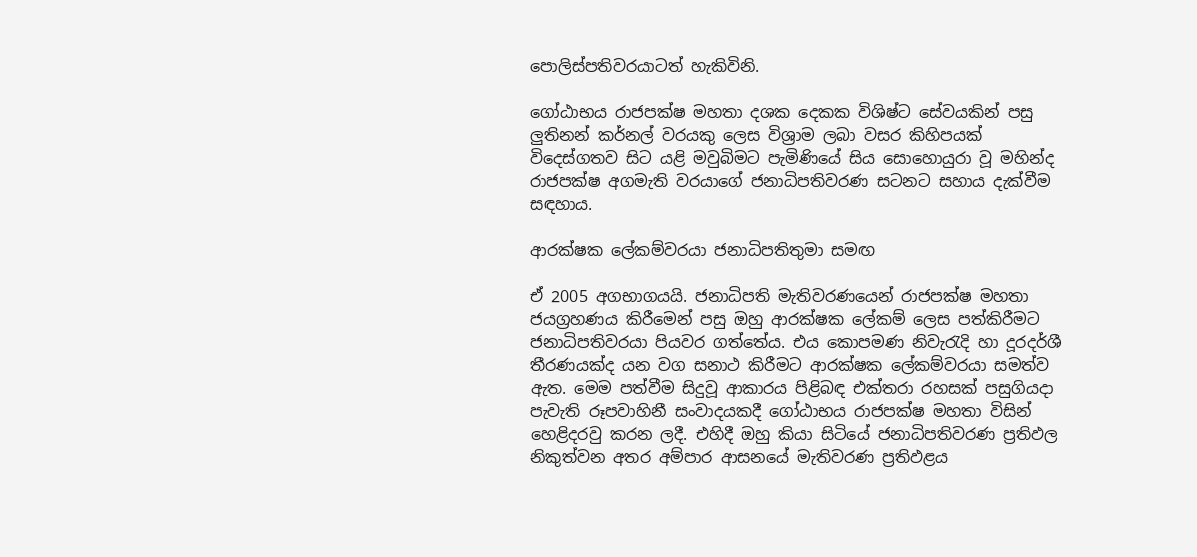පොලිස්පතිවරයාටත් හැකිවිනි.

ගෝඨාභය රාජපක්ෂ මහතා දශක දෙකක විශිෂ්ට සේවයකින් පසු ලුතිනන් කර්නල් වරයකු ලෙස විශ්‍රාම ලබා වසර කිහිපයක් විදෙස්ගතව සිට යළි මවුබිමට පැමිණියේ සිය සොහොයුරා වූ මහින්ද රාජපක්ෂ අගමැති වරයාගේ ජනාධිපතිවරණ සටනට සහාය දැක්වීම සඳහාය.

ආරක්ෂක ලේකම්වරයා ජනාධිපතිතුමා සමඟ

ඒ 2005 අගභාගයයි. ජනාධිපති මැතිවරණයෙන් රාජපක්ෂ මහතා ජයග්‍රහණය කිරීමෙන් පසු ඔහු ආරක්ෂක ලේකම් ලෙස පත්කිරීමට ජනාධිපතිවරයා පියවර ගත්තේය. එය කොපමණ නිවැරැදි හා දූරදර්ශී තීරණයක්ද යන වග සනාථ කිරීමට ආරක්ෂක ලේකම්වරයා සමත්ව ඇත. මෙම පත්වීම සිදුවූ ආකාරය පිළිබඳ එක්තරා රහසක් පසුගියදා පැවැති රූපවාහිනී සංවාදයකදී ගෝඨාභය රාජපක්ෂ මහතා විසින් හෙළිදරවු කරන ලදී. එහිදී ඔහු කියා සිටියේ ජනාධිපතිවරණ ප්‍රතිඵල නිකුත්වන අතර අම්පාර ආසනයේ මැතිවරණ ප්‍රතිඵළය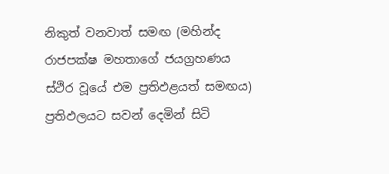නිකුත් වනවාත් සමඟ (මහින්ද රාජපක්ෂ මහතාගේ ජයග්‍රහණය ස්ථිර වූයේ එම ප්‍රතිඵළයත් සමඟය) ප්‍රතිඵලයට සවන් දෙමින් සිටි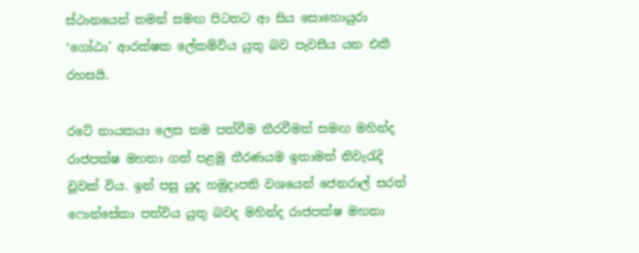ස්ථානයෙන් තමන් සමඟ පිටතට ආ සිය සොහොයුරා ‘ගෝඨා’ ආරක්ෂක ලේකම්විය යුතු බව පැවසීය යන එකී රහසයි.

රටේ නායකයා ලෙස තම පත්වීම තීරවීමත් සමඟ මහින්ද රාජපක්ෂ මහතා ගත් පළමු තීරණයම ඉතාමත් නිවැරැදි වූවක් විය. ඉන් පසු යුද හමුදාපති වශයෙන් ජෙනරාල් සරත් ෆොන්සේකා පත්විය යුතු බවද මහින්ද රාජපක්ෂ මහතා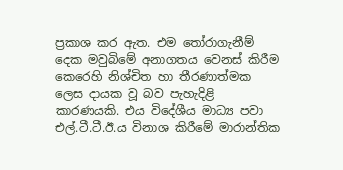ප්‍රකාශ කර ඇත. එම තෝරාගැනීම් දෙක මවුබිමේ අනාගතය වෙනස් කිරීම කෙරෙහි නිශ්චිත හා තීරණාත්මක ලෙස දායක වූ බව පැහැදිළි කාරණයකි. එය විදේශීය මාධ්‍ය පවා එල්.ටී.ටී.ඊ.ය විනාශ කිරීමේ මාරාන්තික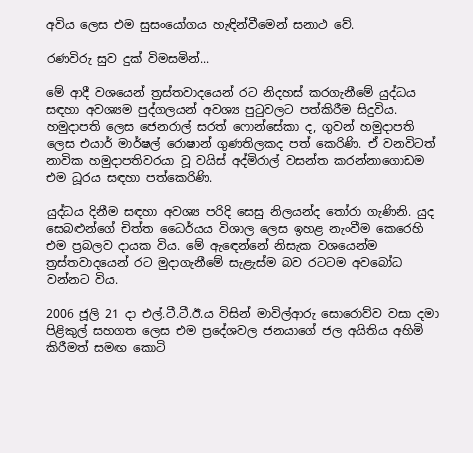අවිය ලෙස එම සුසංයෝගය හැඳින්වීමෙන් සනාථ වේ.

රණවිරු සුව දුක් විමසමින්...

මේ ආදී වශයෙන් ත්‍රස්තවාදයෙන් රට නිදහස් කරගැනීමේ යුද්ධය සඳහා අවශ්‍යම පුද්ගලයන් අවශ්‍ය පුටුවලට පත්කිරීම සිදුවිය. හමුදාපති ලෙස ජෙනරාල් සරත් ෆොන්සේකා ද, ගුවන් හමුදාපති ලෙස එයාර් මාර්ෂල් රොෂාන් ගුණතිලකද පත් කෙරිණි. ඒ වනවිටත් නාවික හමුදාපතිවරයා වූ වයිස් අද්මිරාල් වසන්ත කරන්නාගොඩම එම ධූරය සඳහා පත්කෙරිණි.

යුද්ධය දිනීම සඳහා අවශ්‍ය පරිදි සෙසු නිලයන්ද තෝරා ගැණිනි. යුද සෙබළුන්ගේ චිත්ත ධෛර්යය විශාල ලෙස ඉහළ නැංවීම කෙරෙහි එම ප්‍රබලව දායක විය. මේ ඇඳෙන්නේ නිසැක වශයෙන්ම ත්‍රස්තවාදයෙන් රට මුදාගැනීමේ සැළැස්ම බව රටටම අවබෝධ වන්නට විය.

2006 ජූලි 21 දා එල්.ටී.ටී.ඊ.ය විසින් මාවිල්ආරු සොරොව්ව වසා දමා පිළිකුල් සහගත ලෙස එම ප්‍රදේශවල ජනයාගේ ජල අයිතිය අහිමි කිරීමත් සමඟ කොටි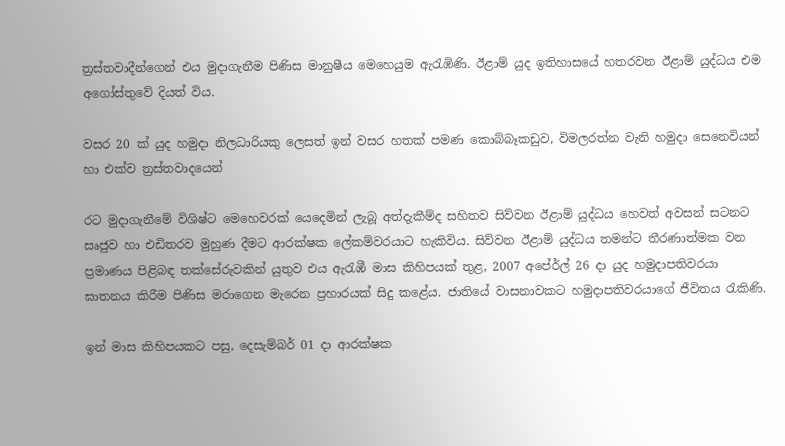ත්‍රස්තවාදීන්ගෙන් එය මුදාගැනීම පිණිස මානුෂීය මෙහෙයුම ඇරැඹිණි. ඊළාම් යුද ඉතිහාසයේ හතරවන ඊළාම් යුද්ධය එම අගෝස්තුවේ දියත් විය.

වසර 20 ක් යුද හමුදා නිලධාරියකු ලෙසත් ඉන් වසර හතක් පමණ කොබ්බෑකඩුව, විමලරත්න වැනි හමුදා සෙනෙවියන් හා එක්ව ත්‍රස්තවාදයෙන්

රට මුදාගැනීමේ විශිෂ්ට මෙහෙවරක් යෙදෙමින් ලැබූ අත්දැකීම්ද සහිතව සිව්වන ඊළාම් යුද්ධය හෙවත් අවසන් සටනට සෘජුව හා එඩිතරව මුහුණ දීමට ආරක්ෂක ලේකම්වරයාට හැකිවිය. සිව්වන ඊළාම් යුද්ධය තමන්ට තීරණාත්මක වන ප්‍රමාණය පිළිබඳ තක්සේරුවකින් යුතුව එය ඇරැඹී මාස කිහිපයක් තුළ, 2007 අපේ‍ර්ල් 26 දා යුද හමුදාපතිවරයා ඝාතනය කිරීම පිණිස මරාගෙන මැරෙන ප්‍රහාරයක් සිදු කළේය. ජාතියේ වාසනාවකට හමුදාපතිවරයාගේ ජීවිතය රැකිණි.

ඉන් මාස කිහිපයකට පසු, දෙසැම්බර් 01 දා ආරක්ෂක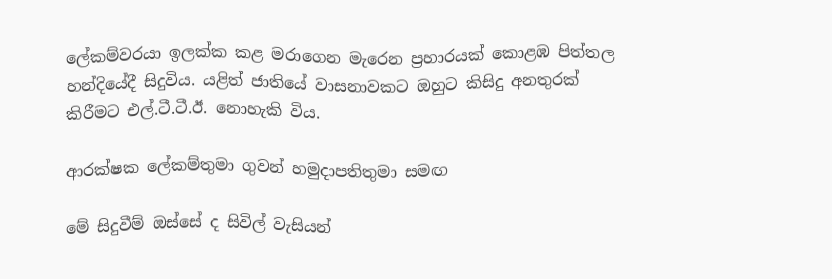ලේකම්වරයා ඉලක්ක කළ මරාගෙන මැරෙන ප්‍රහාරයක් කොළඹ පිත්තල හන්දියේදී සිදුවිය. යළිත් ජාතියේ වාසනාවකට ඔහුට කිසිදු අනතුරක් කිරීමට එල්.ටී.ටී.ඊ. නොහැකි විය.

ආරක්ෂක ලේකම්තුමා ගුවන් හමුදාපතිතුමා සමඟ

මේ සිදුවීම් ඔස්සේ ද සිවිල් වැසියන්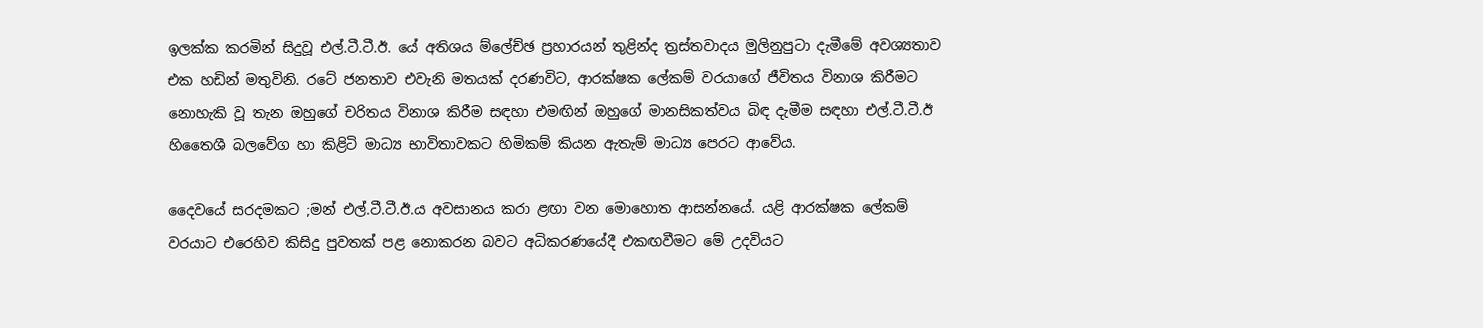ඉලක්ක කරමින් සිදුවූ එල්.ටී.ටී.ඊ. යේ අතිශය ම්ලේච්ඡ ප්‍රහාරයන් තුළින්ද ත්‍රස්තවාදය මුලිනුපුටා දැමීමේ අවශ්‍යතාව එක හඩින් මතුවිනි. රටේ ජනතාව එවැනි මතයක් දරණවිට, ආරක්ෂක ලේකම් වරයාගේ ජීවිතය විනාශ කිරීමට නොහැකි වූ තැන ඔහුගේ චරිතය විනාශ කිරීම සඳහා එමඟින් ඔහුගේ මානසිකත්වය බිඳ දැමීම සඳහා එල්.ටී.ටී.ඊ හිතෛශී බලවේග හා කිළිටි මාධ්‍ය භාවිතාවකට හිමිකම් කියන ඇතැම් මාධ්‍ය පෙරට ආවේය.

දෛවයේ සරදමකට ;මන් එල්.ටී.ටී.ඊ.ය අවසානය කරා ළඟා වන මොහොත ආසන්නයේ. යළි ආරක්ෂක ලේකම් වරයාට එරෙහිව කිසිදු පුවතක් පළ නොකරන බවට අධිකරණයේදී එකඟවීමට මේ උදවියට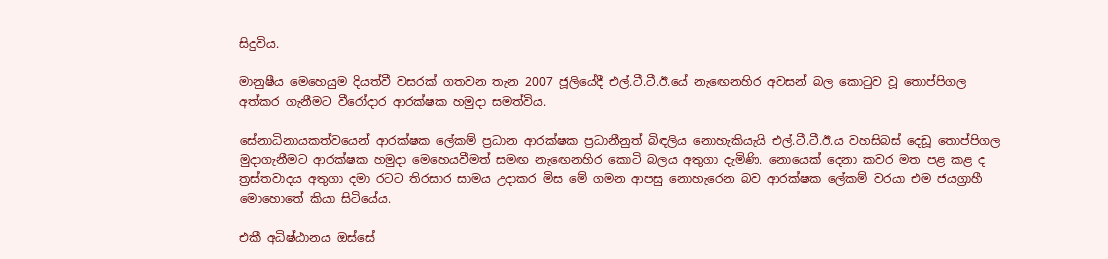සිදුවිය.

මානුෂීය මෙහෙයුම දියත්වී වසරක් ගතවන තැන 2007 ජූලියේදී එල්.ටී.ටී.ඊ.යේ නැඟෙනහිර අවසන් බල කොටුව වූ තොප්පිගල අත්කර ගැනීමට වීරෝදාර ආරක්ෂක හමුදා සමත්විය.

සේනාධිනායකත්වයෙන් ආරක්ෂක ලේකම් ප්‍රධාන ආරක්ෂක ප්‍රධානීනුත් බිඳලිය නොහැකියැයි එල්.ටී.ටී.ඊ.ය වහසිබස් දෙඩූ තොප්පිගල මුදාගැනීමට ආරක්ෂක හමුදා මෙහෙයවීමත් සමඟ නැඟෙනහිර කොටි බලය අතුගා දැමිණි. නොයෙක් දෙනා කවර මත පළ කළ ද ත්‍රස්තවාදය අතුගා දමා රටට තිරසාර සාමය උදාකර මිස මේ ගමන ආපසු නොහැරෙන බව ආරක්ෂක ලේකම් වරයා එම ජයග්‍රාහී මොහොතේ කියා සිටියේය.

එකී අධිෂ්ඨානය ඔස්සේ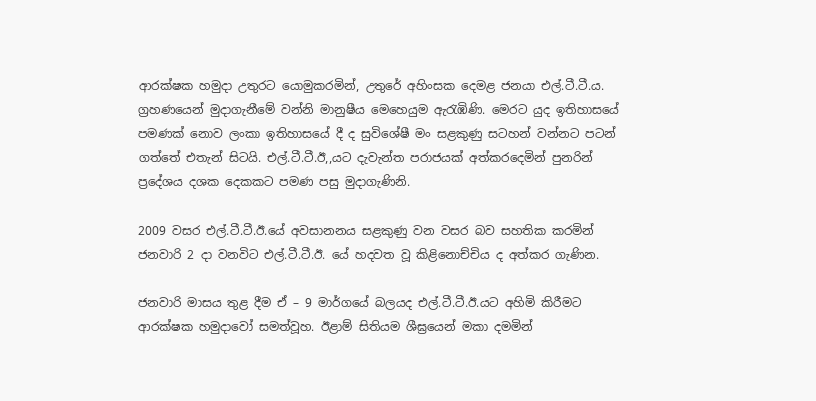ආරක්ෂක හමුදා උතුරට යොමුකරමින්, උතුරේ අහිංසක දෙමළ ජනයා එල්.ටී.ටී.ය. ග්‍රහණයෙන් මුදාගැනීමේ වන්නි මානුෂීය මෙහෙයුම ඇරැඹිණි. මෙරට යුද ඉතිහාසයේ පමණක් නොව ලංකා ඉතිහාසයේ දී ද සුවිශේෂී මං සළකුණු සටහන් වන්නට පටන් ගත්තේ එතැන් සිටයි. එල්.ටී.ටී.ඊ,,යට දැවැන්ත පරාජයක් අත්කරදෙමින් පුනරින් ප්‍රදේශය දශක දෙකකට පමණ පසු මුදාගැණිනි.

2009 වසර එල්.ටී.ටී.ඊ.යේ අවසානනය සළකුණු වන වසර බව සහතික කරමින් ජනවාරි 2 දා වනවිට එල්.ටී.ටී.ඊ. යේ හදවත වූ කිළිනොච්චිය ද අත්කර ගැණින.

ජනවාරි මාසය තුළ දීම ඒ – 9 මාර්ගයේ බලයද එල්.ටී.ටී.ඊ.යට අහිමි කිරීමට ආරක්ෂක හමුදාවෝ සමත්වූහ. ඊළාම් සිතියම ශීඝ්‍රයෙන් මකා දමමින්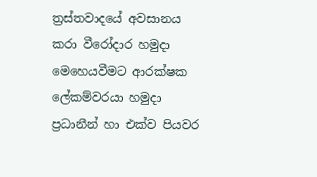ත්‍රස්තවාදයේ අවසානය කරා වීරෝදාර හමුදා මෙහෙයවීමට ආරක්ෂක ලේකම්වරයා හමුදා ප්‍රධානීන් හා එක්ව පියවර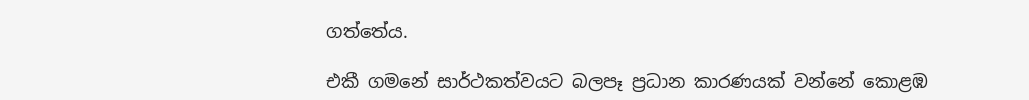ගත්තේය.

එකී ගමනේ සාර්ථකත්වයට බලපෑ ප්‍රධාන කාරණයක් වන්නේ කොළඹ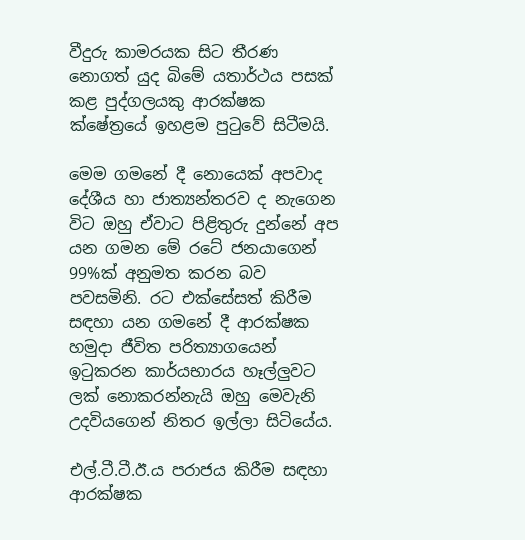වීදුරු කාමරයක සිට තීරණ නොගත් යුද බිමේ යතාර්ථය පසක් කළ පුද්ගලයකු ආරක්ෂක ක්ෂේත්‍රයේ ඉහළම පුටුවේ සිටීමයි.

මෙම ගමනේ දී නොයෙක් අපවාද දේශීය හා ජාත්‍යන්තරව ද නැගෙන විට ඔහු ඒවාට පිළිතුරු දුන්නේ අප යන ගමන මේ රටේ ජනයාගෙන් 99%ක් අනුමත කරන බව පවසමිනි. රට එක්සේසත් කිරීම සඳහා යන ගමනේ දී ආරක්ෂක හමුදා ජීවිත පරිත්‍යාගයෙන් ඉටුකරන කාර්යභාරය හෑල්ලුවට ලක් නොකරන්නැයි ඔහු මෙවැනි උදවියගෙන් නිතර ඉල්ලා සිටියේය.

එල්.ටී.ටී.ඊ.ය පරාජය කිරීම සඳහා ආරක්ෂක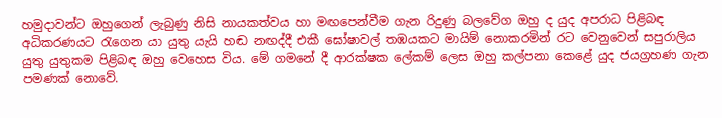හමුදාවන්ට ඔහුගෙන් ලැබුණු නිසි නායකත්වය හා මඟපෙන්වීම ගැන රිදුණු බලවේග ඔහු ද යුද අපරාධ පිළිබඳ අධිකරණයට රැගෙන යා යුතු යැයි හඬ නඟද්දී එකී ඝෝෂාවල් තඹයකට මායිම් නොකරමින් රට වෙනුවෙන් සපුරාලිය යුතු යුතුකම පිළිබඳ ඔහු වෙහෙස විය. මේ ගමනේ දී ආරක්ෂක ලේකම් ලෙස ඔහු කල්පනා කෙළේ යුද ජයග්‍රහණ ගැන පමණක් නොවේ.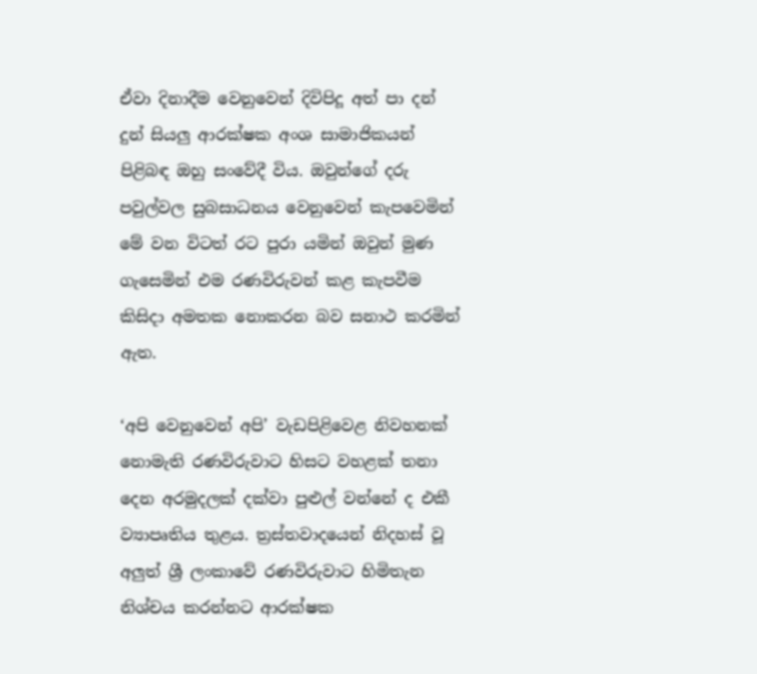ඒවා දිනාදීම වෙනුවෙන් දිවිපිදූ අත් පා දන් දුන් සියලු ආරක්ෂක අංශ සාමාජිකයන් පිළිබඳ ඔහු සංවේදී විය. ඔවුන්ගේ දරු පවුල්වල සුබසාධනය වෙනුවෙන් කැපවෙමින් මේ වන විටත් රට පුරා යමින් ඔවුන් මුණ ගැසෙමින් එම රණවිරුවන් කළ කැපවීම කිසිදා අමතක නොකරන බව සනාථ කරමින් ඇත.

‘අපි වෙනුවෙන් අපි’ වැඩපිළිවෙළ නිවහනක් නොමැති රණවිරුවාට හිසට වහළක් තනා දෙන අරමුදලක් දක්වා පුළුල් වන්නේ ද එකී ව්‍යාපෘතිය තුළය. ත්‍රස්තවාදයෙන් නිදහස් වූ අලුත් ශ්‍රී ලංකාවේ රණවිරුවාට හිමිතැන නිශ්චය කරන්නට ආරක්ෂක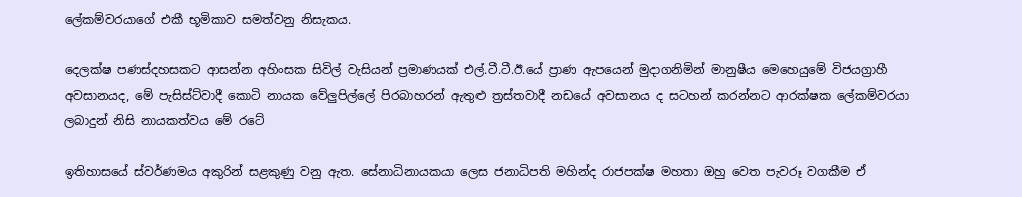ලේකම්වරයාගේ එකී භූමිකාව සමත්වනු නිසැකය.

දෙලක්ෂ පණස්දහසකට ආසන්න අහිංසක සිවිල් වැසියන් ප්‍රමාණයක් එල්.ටී.ටී.ඊ.යේ ප්‍රාණ ඇපයෙන් මුදාගනිමින් මානුෂීය මෙහෙයුමේ විජයග්‍රාහී අවසානයද, මේ පැසිස්ට්වාදී කොටි නායක වේලුපිල්ලේ පිරබාහරන් ඇතුළු ත්‍රස්තවාදී නඩයේ අවසානය ද සටහන් කරන්නට ආරක්ෂක ලේකම්වරයා ලබාදුන් නිසි නායකත්වය මේ රටේ

ඉතිහාසයේ ස්වර්ණමය අකුරින් සළකුණු වනු ඇත. සේනාධිනායකයා ලෙස ජනාධිපති මහින්ද රාජපක්ෂ මහතා ඔහු වෙත පැවරූ වගකීම ඒ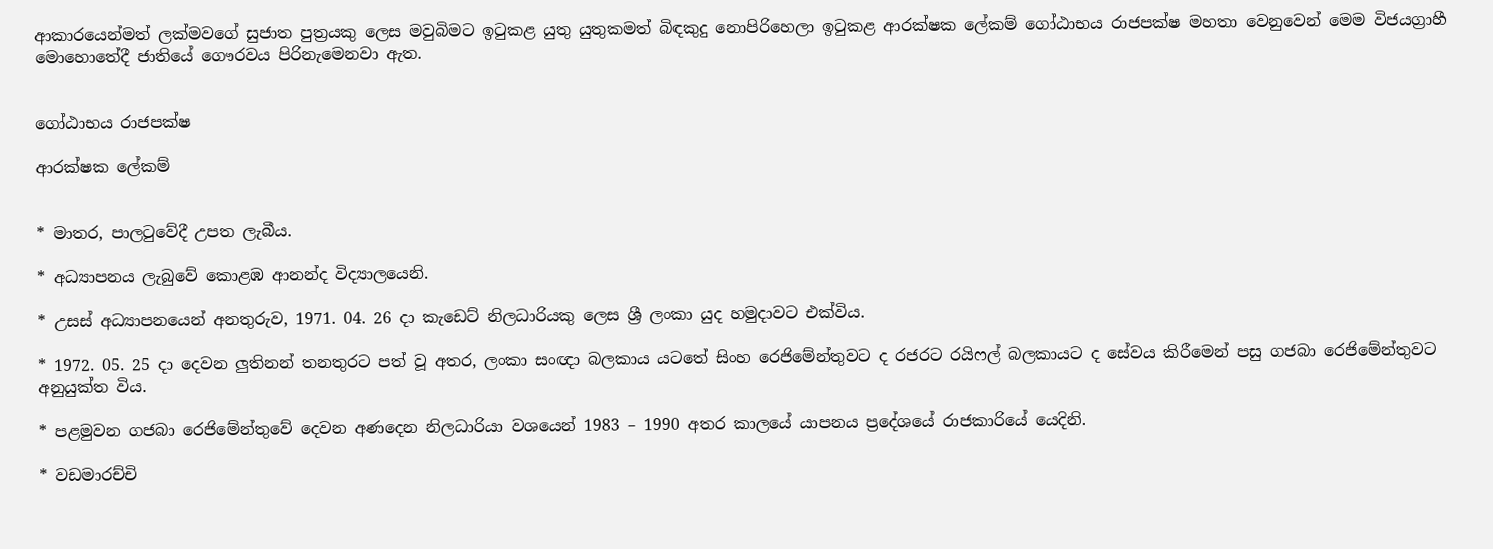ආකාරයෙන්මත් ලක්මවගේ සුජාත පුත්‍රයකු ලෙස මවුබිමට ඉටුකළ යුතු යුතුකමත් බිඳකුදු නොපිරිහෙලා ඉටුකළ ආරක්ෂක ලේකම් ගෝඨාභය රාජපක්ෂ මහතා වෙනුවෙන් මෙම විජයග්‍රාහී මොහොතේදී ජාතියේ ගෞරවය පිරිනැමෙනවා ඇත.


ගෝඨාභය රාජපක්ෂ

ආරක්ෂක ලේකම්


* මාතර, පාලටුවේදී උපත ලැබීය.

* අධ්‍යාපනය ලැබුවේ කොළඹ ආනන්ද විද්‍යාලයෙනි.

* උසස් අධ්‍යාපනයෙන් අනතුරුව, 1971. 04. 26 දා කැඩෙට් නිලධාරියකු ලෙස ශ්‍රී ලංකා යුද හමුදාවට එක්විය.

* 1972. 05. 25 දා දෙවන ලුතිනන් තනතුරට පත් වූ අතර, ලංකා සංඥා බලකාය යටතේ සිංහ රෙජිමේන්තුවට ද රජරට රයිෆල් බලකායට ද සේවය කිරීමෙන් පසු ගජබා රෙජිමේන්තුවට අනුයුක්ත විය.

* පළමුවන ගජබා රෙජිමේන්තුවේ දෙවන අණදෙන නිලධාරියා වශයෙන් 1983 – 1990 අතර කාලයේ යාපනය ප්‍රදේශයේ රාජකාරියේ යෙදිනි.

* වඩමාරච්චි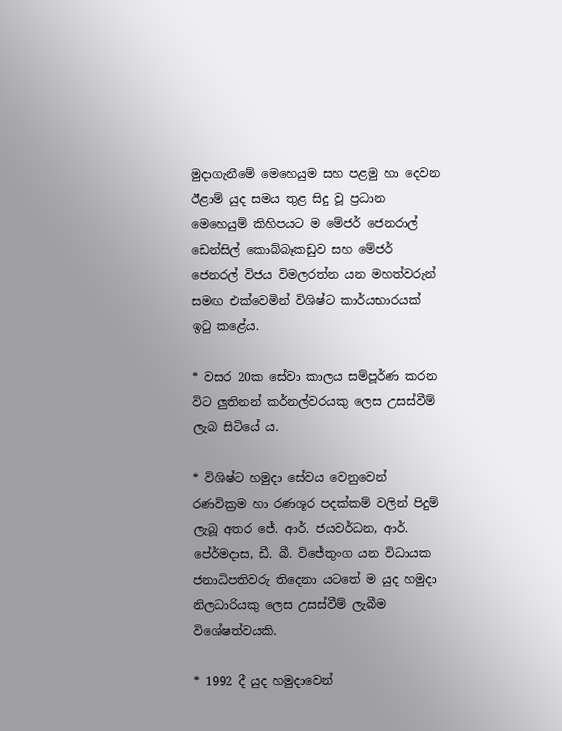මුදාගැනීමේ මෙහෙයුම සහ පළමු හා දෙවන ඊළාම් යුද සමය තුළ සිදු වූ ප්‍රධාන මෙහෙයුම් කිහිපයට ම මේජර් ජෙනරාල් ඩෙන්සිල් කොබ්බෑකඩුව සහ මේජර් ජෙනරල් විජය විමලරත්න යන මහත්වරුන් සමඟ එක්වෙමින් විශිෂ්ට කාර්යභාරයක් ඉටු කළේය.

* වසර 20ක සේවා කාලය සම්පූර්ණ කරන විට ලුතිනන් කර්නල්වරයකු ලෙස උසස්වීම් ලැබ සිටියේ ය.

* විශිෂ්ට හමුදා සේවය වෙනුවෙන් රණවික්‍රම හා රණශූර පදක්කම් වලින් පිදුම් ලැබූ අතර ජේ. ආර්. ජයවර්ධන, ආර්. පේ‍ර්මදාස, ඩී. බී. විජේතුංග යන විධායක ජනාධිපතිවරු තිදෙනා යටතේ ම යුද හමුදා නිලධාරියකු ලෙස උසස්වීම් ලැබීම විශේෂත්වයකි.

* 1992 දී යුද හමුදාවෙන්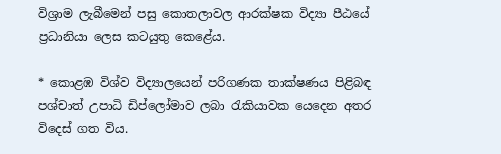විශ්‍රාම ලැබීමෙන් පසු කොතලාවල ආරක්ෂක විද්‍යා පීඨයේ ප්‍රධානියා ලෙස කටයුතු කෙළේය.

* කොළඹ විශ්ව විද්‍යාලයෙන් පරිගණක තාක්ෂණය පිළිබඳ පශ්චාත් උපාධි ඩිප්ලෝමාව ලබා රැකියාවක යෙදෙන අතර විදෙස් ගත විය.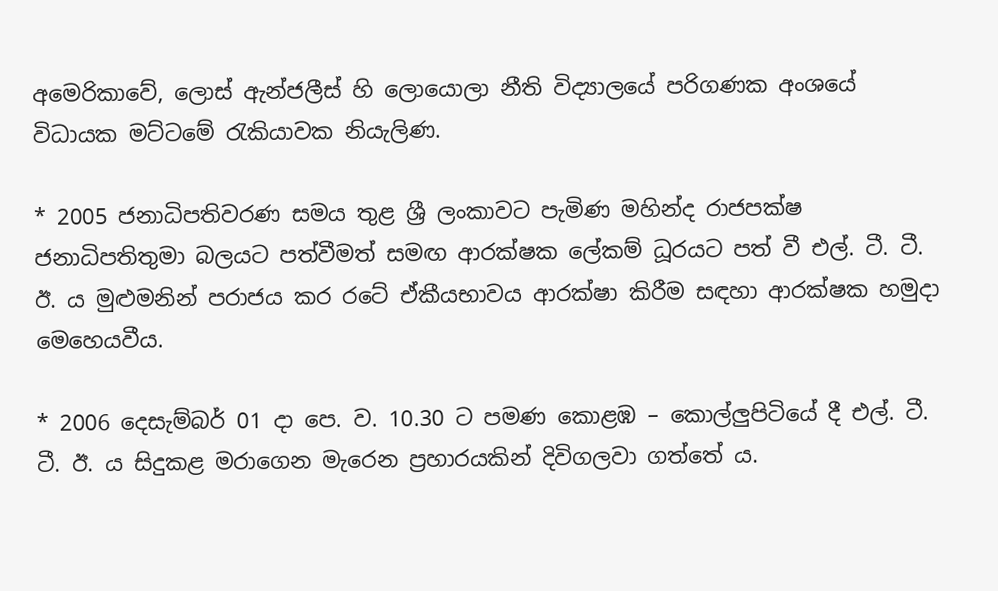අමෙරිකාවේ, ලොස් ඇන්ජලීස් හි ලොයොලා නීති විද්‍යාලයේ පරිගණක අංශයේ විධායක මට්ටමේ රැකියාවක නියැලිණ.

* 2005 ජනාධිපතිවරණ සමය තුළ ශ්‍රී ලංකාවට පැමිණ මහින්ද රාජපක්ෂ ජනාධිපතිතුමා බලයට පත්වීමත් සමඟ ආරක්ෂක ලේකම් ධූරයට පත් වී එල්. ටී. ටී. ඊ. ය මුළුමනින් පරාජය කර රටේ ඒකීයභාවය ආරක්ෂා කිරීම සඳහා ආරක්ෂක හමුදා මෙහෙයවීය.

* 2006 දෙසැම්බර් 01 දා පෙ. ව. 10.30 ට පමණ කොළඹ – කොල්ලුපිටියේ දී එල්. ටී. ටී. ඊ. ය සිදුකළ මරාගෙන මැරෙන ප්‍රහාරයකින් දිවිගලවා ගත්තේ ය.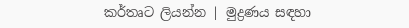කර්තෘට ලියන්න | මුද්‍රණය සඳහා